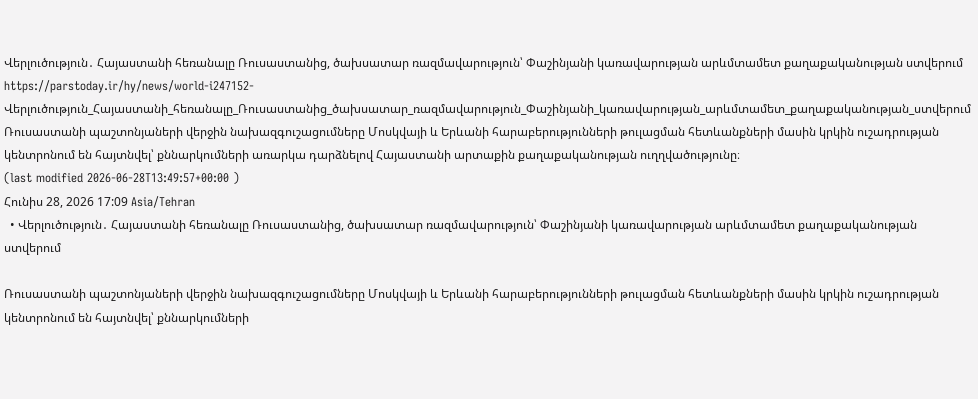Վերլուծություն․ Հայաստանի հեռանալը Ռուսաստանից, ծախսատար ռազմավարություն՝ Փաշինյանի կառավարության արևմտամետ քաղաքականության ստվերում
https://parstoday.ir/hy/news/world-i247152-Վերլուծություն_Հայաստանի_հեռանալը_Ռուսաստանից_ծախսատար_ռազմավարություն_Փաշինյանի_կառավարության_արևմտամետ_քաղաքականության_ստվերում
Ռուսաստանի պաշտոնյաների վերջին նախազգուշացումները Մոսկվայի և Երևանի հարաբերությունների թուլացման հետևանքների մասին կրկին ուշադրության կենտրոնում են հայտնվել՝ քննարկումների առարկա դարձնելով Հայաստանի արտաքին քաղաքականության ուղղվածությունը։
(last modified 2026-06-28T13:49:57+00:00 )
Հունիս 28, 2026 17:09 Asia/Tehran
  • Վերլուծություն․ Հայաստանի հեռանալը Ռուսաստանից, ծախսատար ռազմավարություն՝ Փաշինյանի կառավարության արևմտամետ քաղաքականության ստվերում

Ռուսաստանի պաշտոնյաների վերջին նախազգուշացումները Մոսկվայի և Երևանի հարաբերությունների թուլացման հետևանքների մասին կրկին ուշադրության կենտրոնում են հայտնվել՝ քննարկումների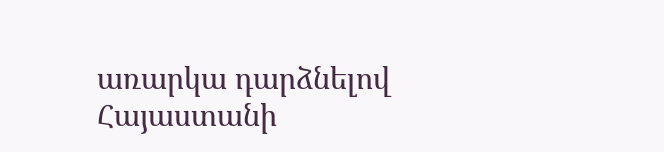առարկա դարձնելով Հայաստանի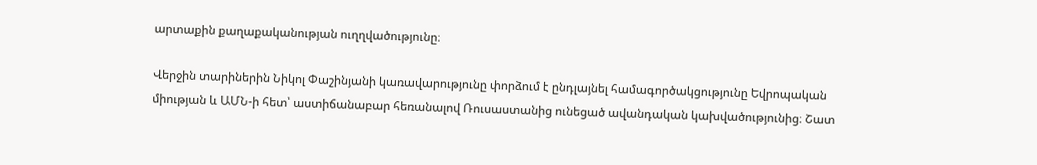արտաքին քաղաքականության ուղղվածությունը։

Վերջին տարիներին Նիկոլ Փաշինյանի կառավարությունը փորձում է ընդլայնել համագործակցությունը Եվրոպական միության և ԱՄՆ-ի հետ՝ աստիճանաբար հեռանալով Ռուսաստանից ունեցած ավանդական կախվածությունից։ Շատ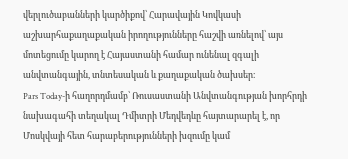վերլուծաբանների կարծիքով՝ Հարավային Կովկասի աշխարհաքաղաքական իրողությունները հաշվի առնելով՝ այս մոտեցումը կարող է Հայաստանի համար ունենալ զգալի անվտանգային, տնտեսական և քաղաքական ծախսեր։
Pars Today-ի հաղորդմամբ՝ Ռուսաստանի Անվտանգության խորհրդի նախագահի տեղակալ Դմիտրի Մեդվեդևը հայտարարել է, որ Մոսկվայի հետ հարաբերությունների խզումը կամ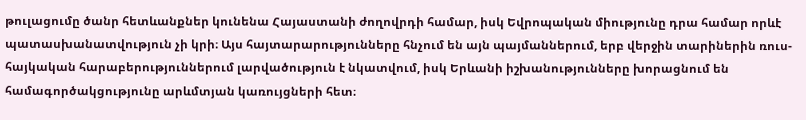թուլացումը ծանր հետևանքներ կունենա Հայաստանի ժողովրդի համար, իսկ Եվրոպական միությունը դրա համար որևէ պատասխանատվություն չի կրի։ Այս հայտարարությունները հնչում են այն պայմաններում, երբ վերջին տարիներին ռուս-հայկական հարաբերություններում լարվածություն է նկատվում, իսկ Երևանի իշխանությունները խորացնում են համագործակցությունը արևմտյան կառույցների հետ։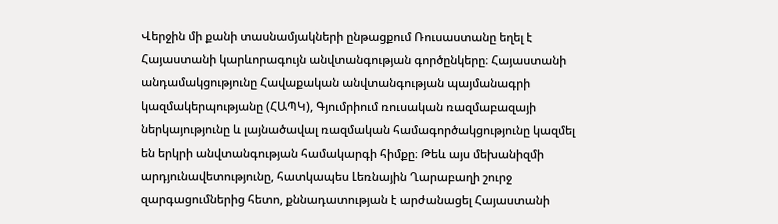Վերջին մի քանի տասնամյակների ընթացքում Ռուսաստանը եղել է Հայաստանի կարևորագույն անվտանգության գործընկերը։ Հայաստանի անդամակցությունը Հավաքական անվտանգության պայմանագրի կազմակերպությանը (ՀԱՊԿ), Գյումրիում ռուսական ռազմաբազայի ներկայությունը և լայնածավալ ռազմական համագործակցությունը կազմել են երկրի անվտանգության համակարգի հիմքը։ Թեև այս մեխանիզմի արդյունավետությունը, հատկապես Լեռնային Ղարաբաղի շուրջ զարգացումներից հետո, քննադատության է արժանացել Հայաստանի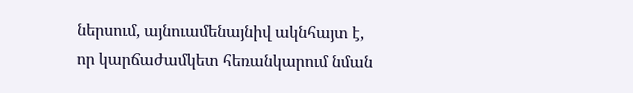ներսում, այնուամենայնիվ ակնհայտ է, որ կարճաժամկետ հեռանկարում նման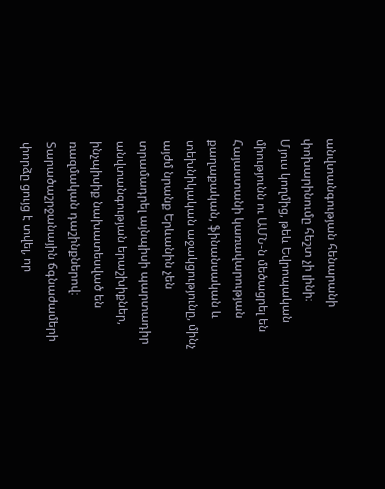անվտանգության հենարանի փոխարինումը հեշտ չի լինի։
Մյուս կողմից, թեև Եվրոպական միությունն ու ԱՄՆ-ն մեծացրել են Հայաստանի կառավարության քաղաքական, ֆինանսական և տեխնիկական աջակցությունը, մինչ այժմ նրանք Երևանին չեն տրամադրել այնպիսի պարտադիր անվտանգության երաշխիքներ, ինչպիսիք նախատեսված են ռազմական դաշինքներով։ Տարածաշրջանային ճգնաժամերի փորձը ցույց է տվել, որ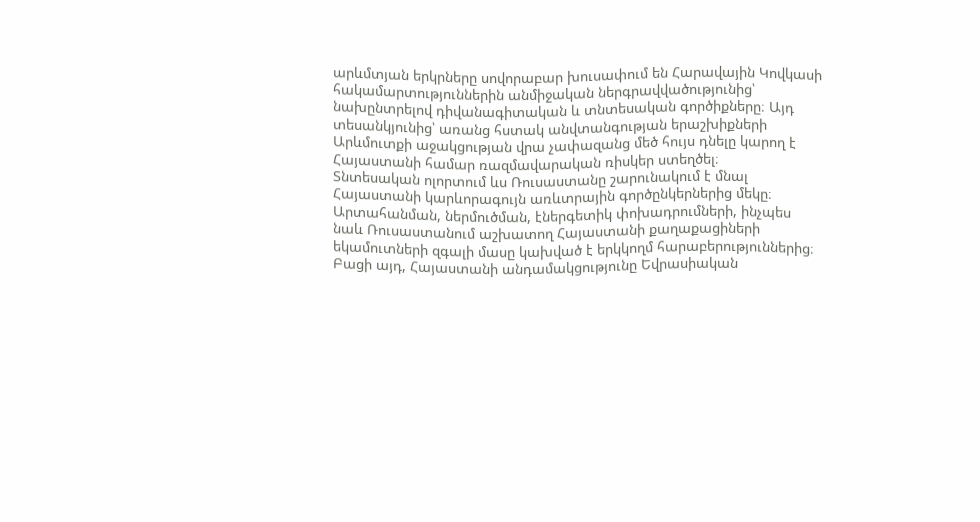արևմտյան երկրները սովորաբար խուսափում են Հարավային Կովկասի հակամարտություններին անմիջական ներգրավվածությունից՝ նախընտրելով դիվանագիտական և տնտեսական գործիքները։ Այդ տեսանկյունից՝ առանց հստակ անվտանգության երաշխիքների Արևմուտքի աջակցության վրա չափազանց մեծ հույս դնելը կարող է Հայաստանի համար ռազմավարական ռիսկեր ստեղծել։
Տնտեսական ոլորտում ևս Ռուսաստանը շարունակում է մնալ Հայաստանի կարևորագույն առևտրային գործընկերներից մեկը։ Արտահանման, ներմուծման, էներգետիկ փոխադրումների, ինչպես նաև Ռուսաստանում աշխատող Հայաստանի քաղաքացիների եկամուտների զգալի մասը կախված է երկկողմ հարաբերություններից։ Բացի այդ, Հայաստանի անդամակցությունը Եվրասիական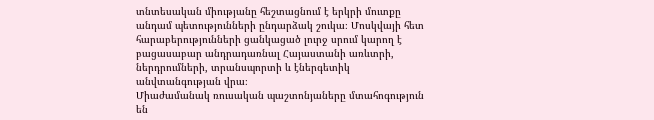տնտեսական միությանը հեշտացնում է երկրի մուտքը անդամ պետությունների ընդարձակ շուկա։ Մոսկվայի հետ հարաբերությունների ցանկացած լուրջ սրում կարող է բացասաբար անդրադառնալ Հայաստանի առևտրի, ներդրումների, տրանսպորտի և էներգետիկ անվտանգության վրա։
Միաժամանակ ռուսական պաշտոնյաները մտահոգություն են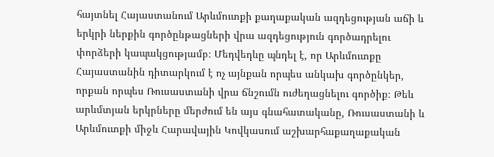հայտնել Հայաստանում Արևմուտքի քաղաքական ազդեցության աճի և երկրի ներքին գործընթացների վրա ազդեցություն գործադրելու փորձերի կապակցությամբ։ Մեդվեդևը պնդել է, որ Արևմուտքը Հայաստանին դիտարկում է ոչ այնքան որպես անկախ գործընկեր, որքան որպես Ռուսաստանի վրա ճնշումն ուժեղացնելու գործիք։ Թեև արևմտյան երկրները մերժում են այս գնահատականը, Ռուսաստանի և Արևմուտքի միջև Հարավային Կովկասում աշխարհաքաղաքական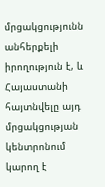մրցակցությունն անհերքելի իրողություն է, և Հայաստանի հայտնվելը այդ մրցակցության կենտրոնում կարող է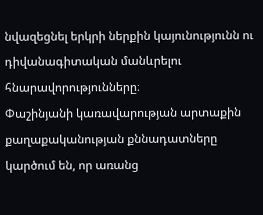նվազեցնել երկրի ներքին կայունությունն ու դիվանագիտական մանևրելու հնարավորությունները։
Փաշինյանի կառավարության արտաքին քաղաքականության քննադատները կարծում են, որ առանց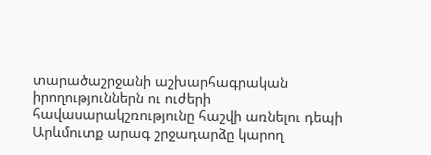տարածաշրջանի աշխարհագրական իրողություններն ու ուժերի հավասարակշռությունը հաշվի առնելու դեպի Արևմուտք արագ շրջադարձը կարող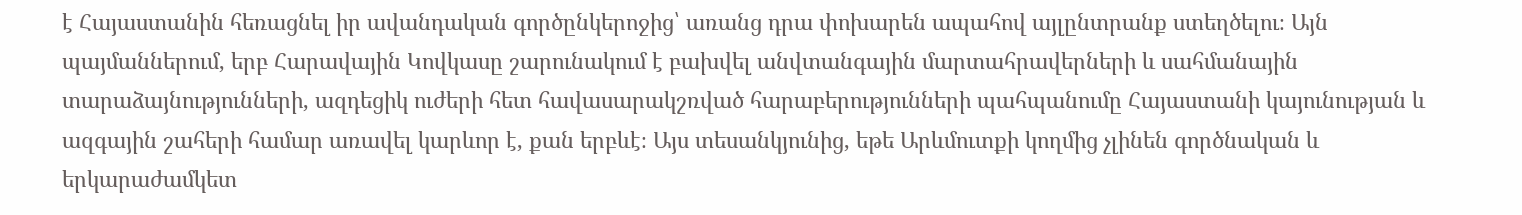է Հայաստանին հեռացնել իր ավանդական գործընկերոջից՝ առանց դրա փոխարեն ապահով այլընտրանք ստեղծելու։ Այն պայմաններում, երբ Հարավային Կովկասը շարունակում է բախվել անվտանգային մարտահրավերների և սահմանային տարաձայնությունների, ազդեցիկ ուժերի հետ հավասարակշռված հարաբերությունների պահպանումը Հայաստանի կայունության և ազգային շահերի համար առավել կարևոր է, քան երբևէ։ Այս տեսանկյունից, եթե Արևմուտքի կողմից չլինեն գործնական և երկարաժամկետ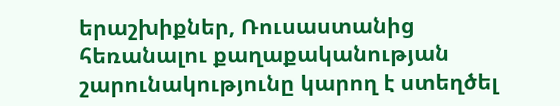երաշխիքներ, Ռուսաստանից հեռանալու քաղաքականության շարունակությունը կարող է ստեղծել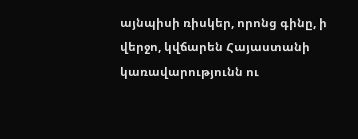այնպիսի ռիսկեր, որոնց գինը, ի վերջո, կվճարեն Հայաստանի կառավարությունն ու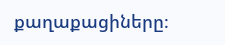քաղաքացիները։